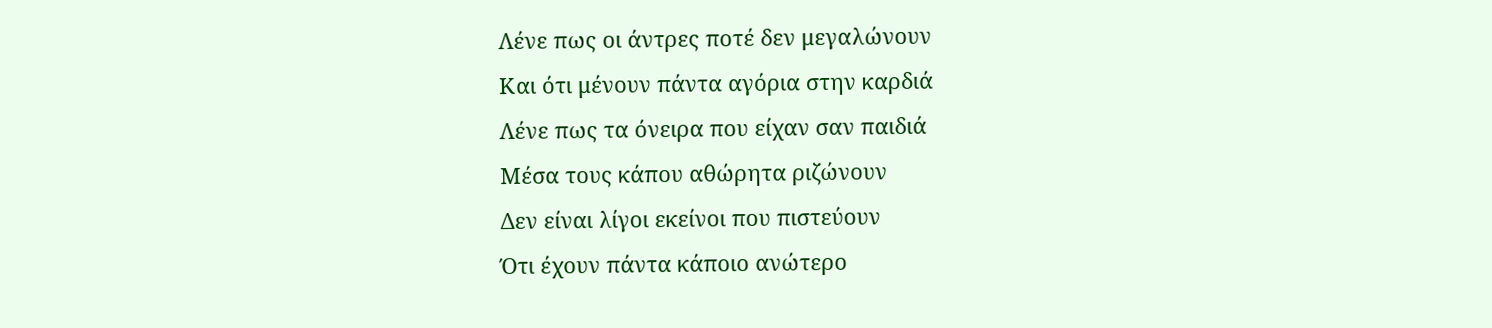Λένε πως οι άντρες ποτέ δεν μεγαλώνουν
Και ότι μένουν πάντα αγόρια στην καρδιά
Λένε πως τα όνειρα που είχαν σαν παιδιά
Μέσα τους κάπου αθώρητα ριζώνουν
Δεν είναι λίγοι εκείνοι που πιστεύουν
Ότι έχουν πάντα κάποιο ανώτερο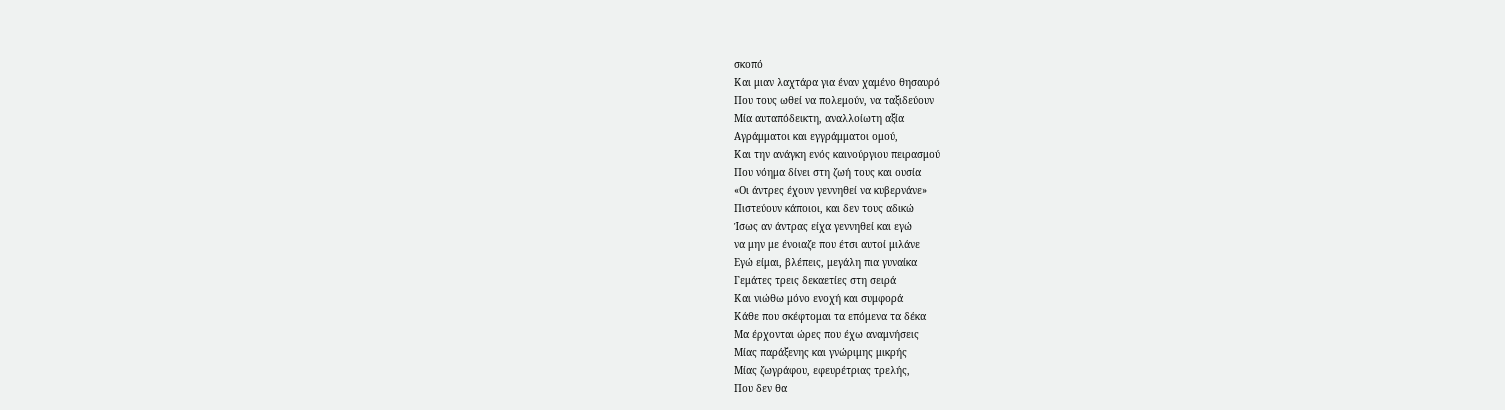σκοπό
Και μιαν λαχτάρα για έναν χαμένο θησαυρό
Που τους ωθεί να πολεμούν, να ταξιδεύουν
Μία αυταπόδεικτη, αναλλοίωτη αξία
Αγράμματοι και εγγράμματοι ομού,
Και την ανάγκη ενός καινούργιου πειρασμού
Που νόημα δίνει στη ζωή τους και ουσία
«Οι άντρες έχουν γεννηθεί να κυβερνάνε»
Πιστεύουν κάποιοι, και δεν τους αδικώ
Ίσως αν άντρας είχα γεννηθεί και εγώ
να μην με ένοιαζε που έτσι αυτοί μιλάνε
Εγώ είμαι, βλέπεις, μεγάλη πια γυναίκα
Γεμάτες τρεις δεκαετίες στη σειρά
Και νιώθω μόνο ενοχή και συμφορά
Κάθε που σκέφτομαι τα επόμενα τα δέκα
Μα έρχονται ώρες που έχω αναμνήσεις
Μίας παράξενης και γνώριμης μικρής
Μίας ζωγράφου, εφευρέτριας τρελής,
Που δεν θα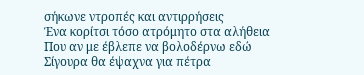σήκωνε ντροπές και αντιρρήσεις
Ένα κορίτσι τόσο ατρόμητο στα αλήθεια
Που αν με έβλεπε να βολοδέρνω εδώ
Σίγουρα θα έψαχνα για πέτρα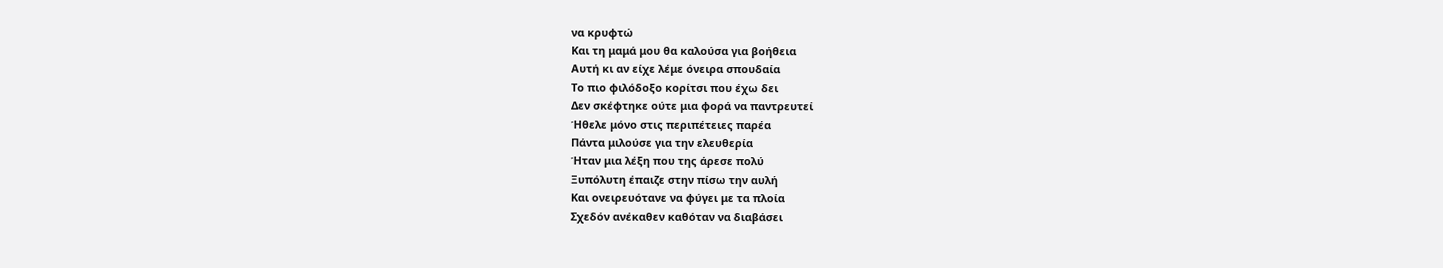να κρυφτώ
Και τη μαμά μου θα καλούσα για βοήθεια
Αυτή κι αν είχε λέμε όνειρα σπουδαία
Το πιο φιλόδοξο κορίτσι που έχω δει
Δεν σκέφτηκε ούτε μια φορά να παντρευτεί
Ήθελε μόνο στις περιπέτειες παρέα
Πάντα μιλούσε για την ελευθερία
Ήταν μια λέξη που της άρεσε πολύ
Ξυπόλυτη έπαιζε στην πίσω την αυλή
Και ονειρευότανε να φύγει με τα πλοία
Σχεδόν ανέκαθεν καθόταν να διαβάσει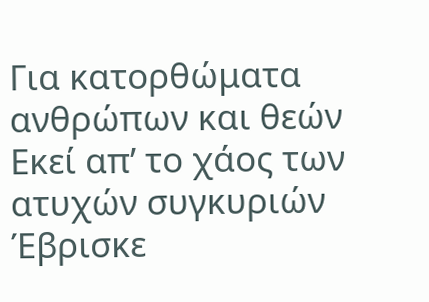Για κατορθώματα ανθρώπων και θεών
Εκεί απ’ το χάος των ατυχών συγκυριών
Έβρισκε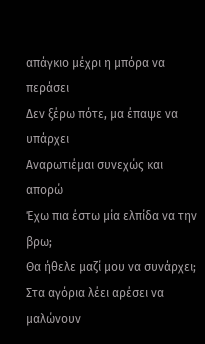απάγκιο μέχρι η μπόρα να περάσει
Δεν ξέρω πότε, μα έπαψε να υπάρχει
Αναρωτιέμαι συνεχώς και απορώ
Έχω πια έστω μία ελπίδα να την βρω;
Θα ήθελε μαζί μου να συνάρχει;
Στα αγόρια λέει αρέσει να μαλώνουν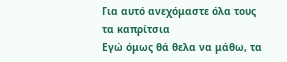Για αυτό ανεχόμαστε όλα τους τα καπρίτσια
Εγώ όμως θά θελα να μάθω, τα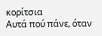κορίτσια
Αυτά πού πάνε, όταν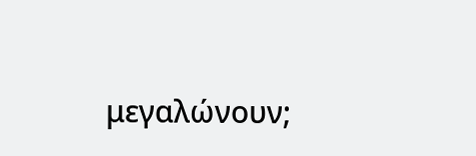μεγαλώνουν;